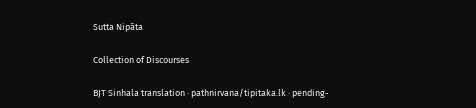Sutta Nipāta

Collection of Discourses

BJT Sinhala translation · pathnirvana/tipitaka.lk · pending-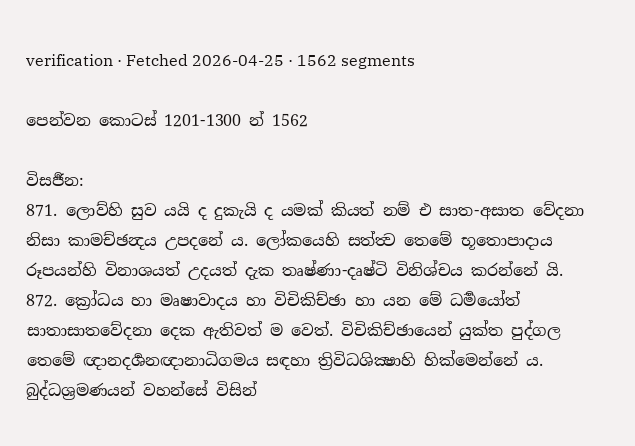verification · Fetched 2026-04-25 · 1562 segments

පෙන්වන කොටස් 1201-1300 න් 1562

විසර්‍ජන:
871. ලොව්හි සුව යයි ද දුකැයි ද යමක් කියත් නම් එ සාත-අසාත වේදනා නිසා කාමච්ඡන්‍දය උපදනේ ය. ලෝකයෙහි සත්ත්‍ව තෙමේ භූතොපාදාය රූපයන්හි විනාශයත් උදයත් දැක තෘෂ්ණා-දෘෂ්ටි විනිශ්චය කරන්නේ යි.
872. ක්‍රෝධය හා මෘෂාවාදය හා විචිකිච්ඡා හා යන මේ ධර්‍මයෝත් සාතාසාතවේදනා දෙක ඇතිවත් ම වෙත්. විචිකිච්ඡායෙන් යුක්ත පුද්ගල තෙමේ ඥානදර්‍ශනඥානාධිගමය සඳහා ත්‍රිවිධශික්‍ෂාහි හික්මෙන්නේ ය. බුද්ධශ්‍රමණයන් වහන්සේ විසින්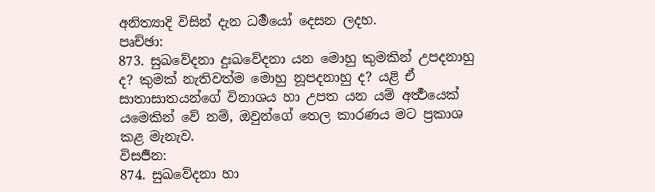අනිත්‍යාදි විසින් දැන ධර්‍මයෝ දෙසන ලදහ.
පෘච්ඡා:
873. සුඛවේදනා දුඃඛවේදනා යන මොහු කුමකින් උපදනාහු ද? කුමක් නැතිවත්ම මොහු නූපදනාහු ද? යළි ඒ සාතාසාතයන්ගේ විනාශය හා උපත යන යම් අර්‍ත්‍ථයෙක් යමෙකින් වේ නම්, ඔවුන්ගේ තෙල කාරණය මට ප්‍රකාශ කළ මැනැව.
විසර්‍ජන:
874. සුඛවේදනා හා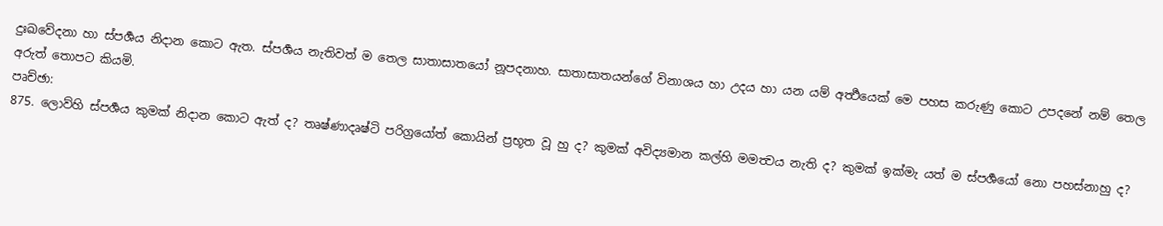දුඃඛවේදනා හා ස්පර්‍ශය නිදාන කොට ඇත. ස්පර්‍ශය නැතිවත් ම තෙල සාතාසාතයෝ නූපදනාහ. සාතාසාතයන්ගේ විනාශය හා උදය හා යන යම් අර්‍ත්‍ථයෙක් මෙ පහස කරුණු කොට උපදනේ නම් තෙල අරුත් තොපට කියමි.
පෘච්ඡා:
875. ලොව්හි ස්පර්‍ශය කුමක් නිදාන කොට ඇත් ද? තෘෂ්ණාදෘෂ්ටි පරිග්‍රයෝත් කොයින් ප්‍රභූත වූ හු ද? කුමක් අවිද්‍යමාන කල්හි මමත්‍වය නැති ද? කුමක් ඉක්මැ යත් ම ස්පර්‍ශයෝ නො පහස්නාහු ද?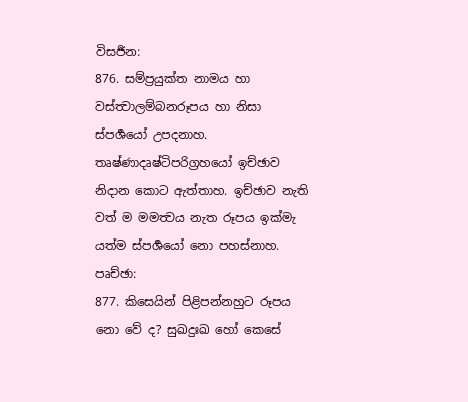විසර්‍ජන:
876. සම්ප්‍රයුක්ත නාමය හා වස්ත්‍වාලම්බනරූපය හා නිසා ස්පර්‍ශයෝ උපදනාහ. තෘෂ්ණාදෘෂ්ටිපරිග්‍රහයෝ ඉච්ඡාව නිදාන කොට ඇත්තාහ. ඉච්ඡාව නැති වත් ම මමත්‍වය නැත රූපය ඉක්මැ යත්ම ස්පර්‍ශයෝ නො පහස්නාහ.
පෘච්ඡා:
877. කිසෙයින් පිළිපන්නහුට රූපය නො වේ ද? සුඛදුඃඛ හෝ කෙසේ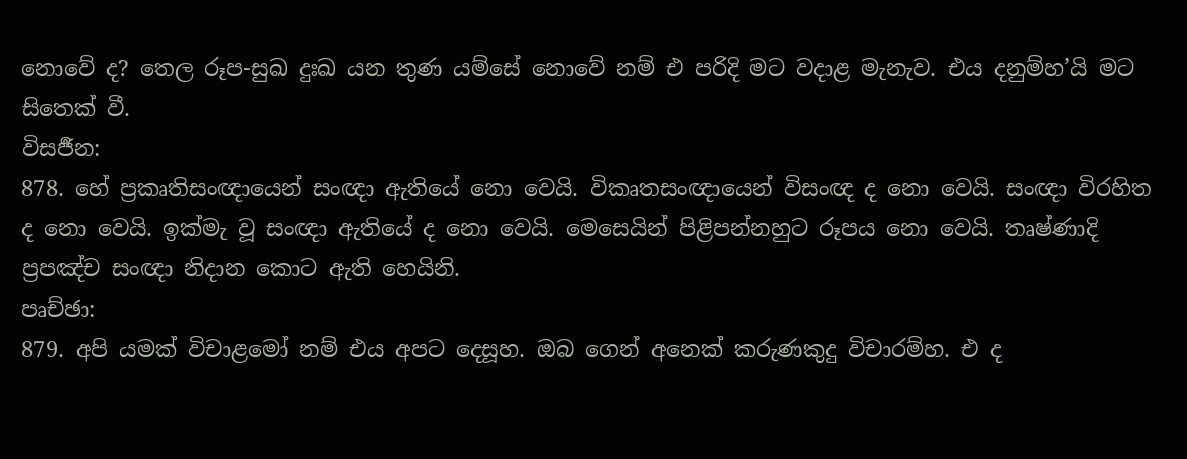නොවේ ද? තෙල රූප-සුඛ දුඃඛ යන තුණ යම්සේ නොවේ නම් එ පරිදි මට වදාළ මැනැව. එය දනුම්හ’යි මට සිතෙක් වී.
විසර්‍ජන:
878. හේ ප්‍රකෘතිසංඥායෙන් සංඥා ඇතියේ නො වෙයි. විකෘතසංඥායෙන් විසංඥ ද නො වෙයි. සංඥා විරහිත ද නො වෙයි. ඉක්මැ වූ සංඥා ඇතියේ ද නො වෙයි. මෙසෙයින් පිළිපන්නහුට රූපය නො වෙයි. තෘෂ්ණාදි ප්‍රපඤ්ච සංඥා නිදාන කොට ඇති හෙයිනි.
පෘච්ඡා:
879. අපි යමක් විචාළමෝ නම් එය අපට දෙසූහ. ඔබ ගෙන් අනෙක් කරුණකුදු විචාරම්හ. එ ද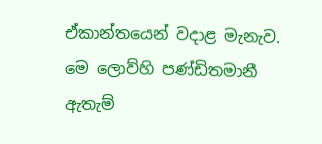ඒකාන්තයෙන් වදාළ මැනැව. මෙ ලොව්හි පණ්ඩිතමානී ඇතැම්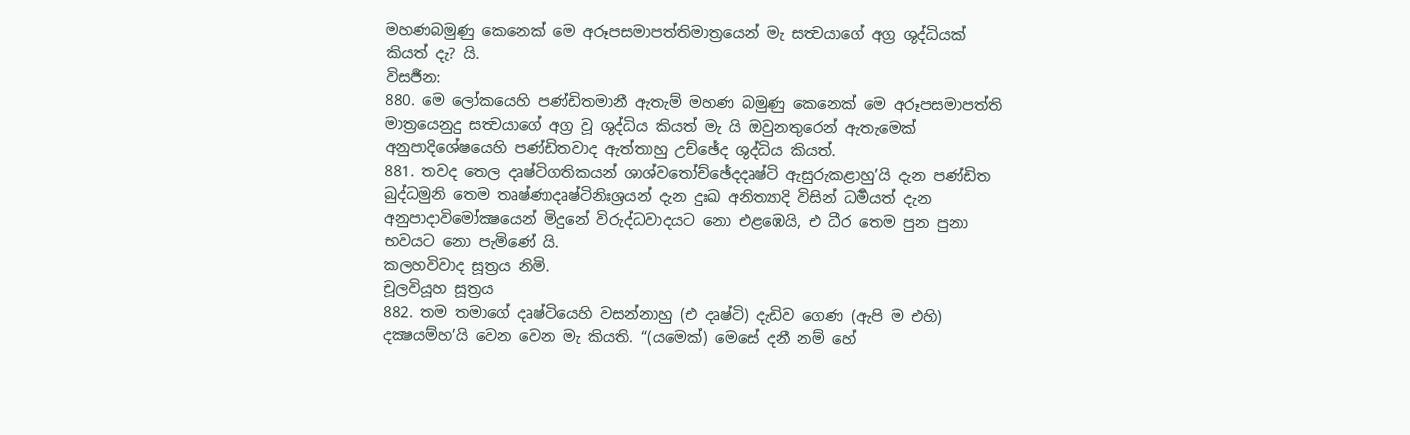මහණබමුණු කෙනෙක් මෙ අරූපසමාපත්තිමාත්‍රයෙන් මැ සත්‍වයාගේ අග්‍ර ශුද්ධියක් කියත් දැ? යි.
විසර්‍ජන:
880. මෙ ලෝකයෙහි පණ්ඩිතමානී ඇතැම් මහණ බමුණු කෙනෙක් මෙ අරූපසමාපත්ති මාත්‍රයෙනුදු සත්‍වයාගේ අග්‍ර වූ ශුද්ධිය කියත් මැ යි ඔවුනතුරෙන් ඇතැමෙක් අනුපාදිශේෂයෙහි පණ්ඩිතවාද ඇත්තාහු උච්ඡේද ශුද්ධිය කියත්.
881. තවද තෙල දෘෂ්ටිගතිකයන් ශාශ්වතෝච්ඡේදදෘෂ්ටි ඇසුරුකළාහු’යි දැන පණ්ඩිත බුද්ධමුනි තෙම තෘෂ්ණාදෘෂ්ටිනිඃශ්‍රයන් දැන දුඃඛ අනිත්‍යාදි විසින් ධර්‍මයත් දැන අනුපාදාවිමෝක්‍ෂයෙන් මිදුනේ විරුද්ධවාදයට නො එළඹෙයි, එ ධීර තෙම පුන පුනා භවයට නො පැමිණේ යි.
කලහවිවාද සූත්‍රය නිමි.
චූලවියූහ සූත්‍රය
882. තම තමාගේ දෘෂ්ටියෙහි වසන්නාහු (එ දෘෂ්ටි) දැඩිව ගෙණ (ඇපි ම එහි) දක්‍ෂයම්හ’යි වෙන වෙන මැ කියති. “(යමෙක්) මෙසේ දනී නම් හේ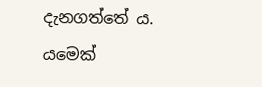දැනගත්තේ ය. යමෙක්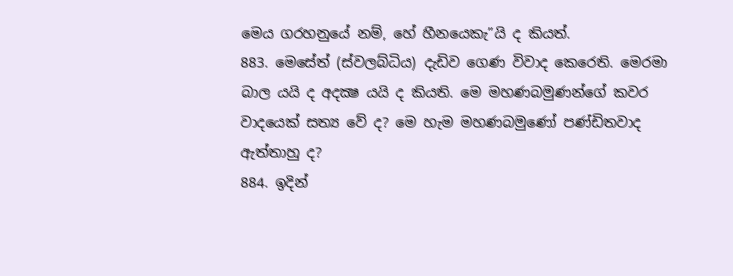මෙය ගරහනුයේ නම්, හේ හීනයෙකැ”යි ද කියත්.
883. මෙසේත් (ස්වලබ්ධිය) දැඩිව ගෙණ විවාද කෙරෙති. මෙරමා බාල යයි ද අදක්‍ෂ යයි ද කියති. මෙ මහණබමුණන්ගේ කවර වාදයෙක් සත්‍ය වේ ද? මෙ හැම මහණබමුණෝ පණ්ඩිතවාද ඇත්තාහු ද?
884. ඉදින්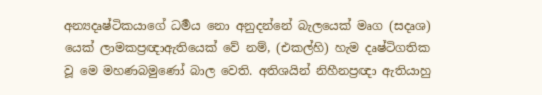අන්‍යදෘෂ්ටිකයාගේ ධර්‍මය නො අනුදන්නේ බැලයෙක් මෘග (සදෘශ) යෙක් ලාමකප්‍රඥාඇතියෙක් වේ නම්, (එකල්හි) හැම දෘෂ්ටිගතික වූ මෙ මහණබමුණෝ බාල වෙති. අතිශයින් නිහීනප්‍රඥා ඇතියාහු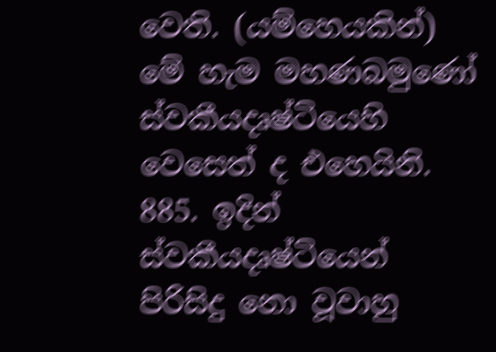වෙති. (යම්හෙයකින්) මේ හැම මහණබමුණෝ ස්වකීයදෘෂ්ටියෙහි වෙසෙත් ද එහෙයිනි.
885. ඉදින් ස්වකීයදෘෂ්ටියෙන් පිරිසිදු නො වූවාහු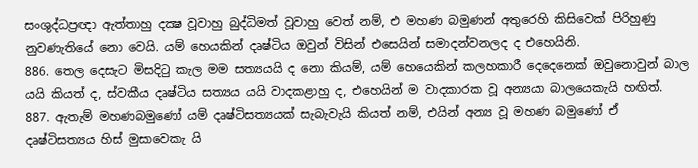සංශුද්ධප්‍රඥා ඇත්තාහු දක්‍ෂ වූවාහු බුද්ධිමත් වූවාහු වෙත් නම්, එ මහණ බමුණන් අතුරෙහි කිසිවෙක් පිරිහුණු නුවණැතියේ නො වෙයි. යම් හෙයකින් දෘෂ්ටිය ඔවුන් විසින් එසෙයින් සමාදන්වනලද ද එහෙයිනි.
886. තෙල දෙසැට මිසදිටු කැල මම සත්‍යයයි ද නො කියම්, යම් හෙයෙකින් කලහකාරී දෙදෙනෙක් ඔවුනොවුන් බාල යයි කියත් ද, ස්වකීය දෘෂ්ටිය සත්‍යය යයි වාදකළාහු ද, එහෙයින් ම වාදකාරක වූ අන්‍යයා බාලයෙකැයි හඟිත්.
887. ඇතැම් මහණබමුණෝ යම් දෘෂ්ටිසත්‍යයක් සැබැවැයි කියත් නම්, එයින් අන්‍ය වූ මහණ බමුණෝ ඒ දෘෂ්ටිසත්‍යය හිස් මුසාවෙකැ යි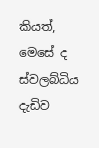කියත්, මෙසේ ද ස්වලබ්ධිය දැඩිව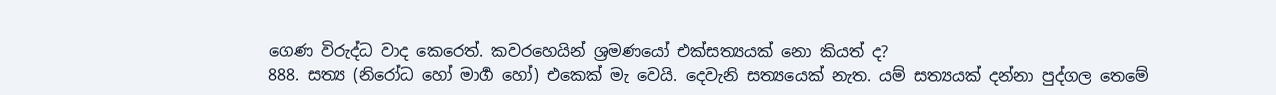ගෙණ විරුද්ධ වාද කෙරෙත්. කවරහෙයින් ශ්‍රමණයෝ එක්සත්‍යයක් නො කියත් ද?
888. සත්‍ය (නිරෝධ හෝ මාර්‍ග හෝ) එකෙක් මැ වෙයි. දෙවැනි සත්‍යයෙක් නැත. යම් සත්‍යයක් දන්නා පුද්ගල තෙමේ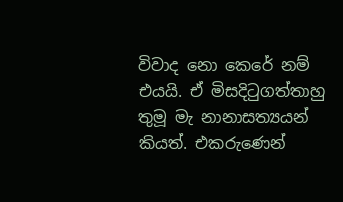විවාද නො කෙරේ නම් එයයි. ඒ මිසදිටුගත්තාහු තුමූ මැ නානාසත්‍යයන් කියත්. එකරුණෙන්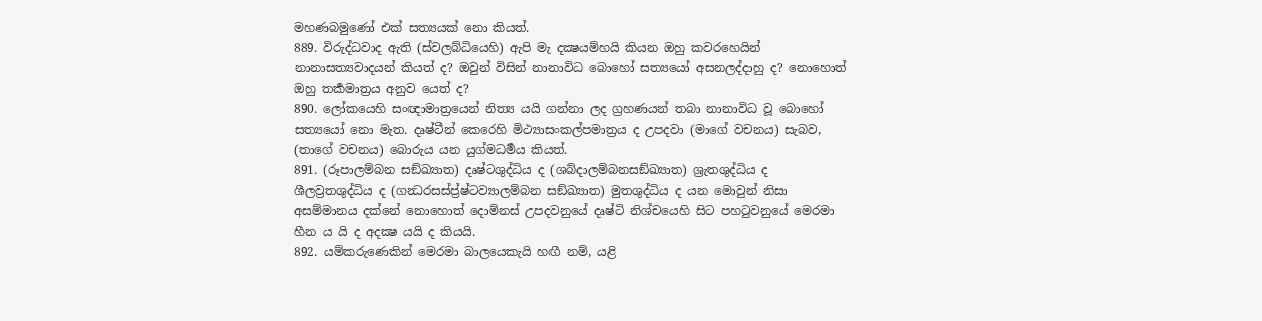මහණබමුණෝ එක් සත්‍යයක් නො කියත්.
889. විරුද්ධවාද ඇති (ස්වලබ්ධියෙහි) ඇපි මැ දක්‍ෂයම්හයි කියන ඔහු කවරහෙයින් නානාසත්‍යවාදයන් කියත් ද? ඔවුන් විසින් නානාවිධ බොහෝ සත්‍යයෝ අසනලද්දාහු ද? නොහොත් ඔහු තර්‍කමාත්‍රය අනුව යෙත් ද?
890. ලෝකයෙහි සංඥාමාත්‍රයෙන් නිත්‍ය යයි ගන්නා ලද ග්‍රහණයන් තබා නානාවිධ වූ බොහෝ සත්‍යයෝ නො මැත. දෘෂ්ටීන් කෙරෙහි මිථ්‍යාසංකල්පමාත්‍රය ද උපදවා (මාගේ වචනය) සැබව, (තාගේ වචනය) බොරුය යන යුග්මධර්‍මය කියත්.
891. (රූපාලම්බන සඞ්ඛ්‍යාත) දෘෂ්ටශුද්ධිය ද (ශබ්දාලම්බනසඞ්ඛ්‍යාත) ශ්‍රැතශුද්ධිය ද ශීලව්‍රතශුද්ධිය ද (ගන්‍ධරසස්ප්‍ර්ෂ්ටව්‍යාලම්බන සඞ්ඛ්‍යාත) මුතශුද්ධිය ද යන මොවුන් නිසා අසම්මානය දක්නේ නොහොත් දොම්නස් උපදවනුයේ දෘෂ්ටි නිශ්චයෙහි සිට පහටුවනුයේ මෙරමා හීන ය යි ද අදක්‍ෂ යයි ද කියයි.
892. යම්කරුණෙකින් මෙරමා බාලයෙකැයි හඟී නම්, යළි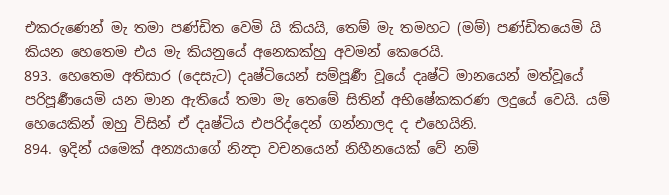එකරුණෙන් මැ තමා පණ්ඩිත වෙමි යි කියයි, තෙම් මැ තමහට (මම්) පණ්ඩිතයෙමි යි කියන හෙතෙම එය මැ කියනුයේ අනෙකක්හු අවමන් කෙරෙයි.
893. හෙතෙම අතිසාර (දෙසැට) දෘෂ්ටියෙන් සම්පූර්‍ණ වූයේ දෘෂ්ටි මානයෙන් මත්වූයේ පරිපූර්‍ණයෙමි යන මාන ඇතියේ තමා මැ තෙමේ සිතින් අභිෂේකකරණ ලදුයේ වෙයි. යම් හෙයෙකින් ඔහු විසින් ඒ දෘෂ්ටිය එපරිද්දෙන් ගන්නාලද ද එහෙයිනි.
894. ඉදින් යමෙක් අන්‍යයාගේ නින්‍දා වචනයෙන් නිහීනයෙක් වේ නම්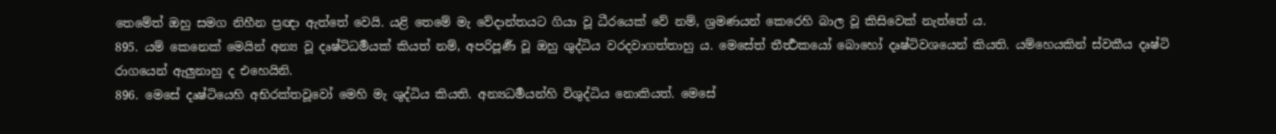තෙමේත් ඔහු සමග නිහීන ප්‍රඥා ඇත්තේ වෙයි. යළි තෙමේ මැ වේදාන්තයට ගියා වූ ධීරයෙක් වේ නම්, ශ්‍රමණයන් කෙරෙහි බාල වූ කිසිවෙක් නැත්තේ ය.
895. යම් කෙනෙක් මෙයින් අන්‍ය වූ දෘෂ්ටිධර්‍මයක් කියත් නම්, අපරිපූර්‍ණ වූ ඔහු ශුද්ධිය වරදවාගත්තාහු ය. මෙසේත් තීර්‍ත්‍ථකයෝ බොහෝ දෘෂ්ටිවශයෙන් කියති. යම්හෙයකින් ස්වකීය දෘෂ්ටි රාගයෙන් ඇලුනාහු ද එහෙයිනි.
896. මෙසේ දෘෂ්ටියෙහි අභිරක්තවූවෝ මෙහි මැ ශුද්ධිය කියති. අන්‍යධර්‍මයන්හි විශුද්ධිය නොකියත්. මෙසේ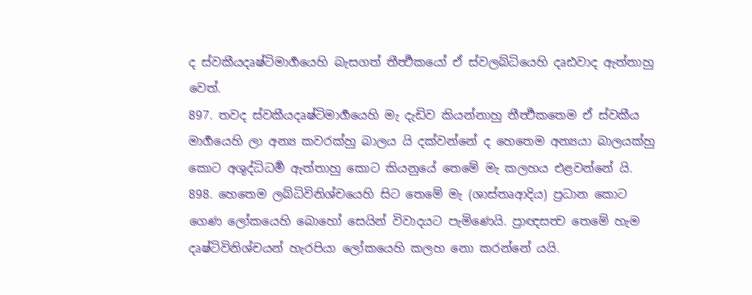ද ස්වකීයදෘෂ්ටිමාර්‍ගයෙහි බැසගත් තීර්‍ත්‍ථකයෝ ඒ ස්වලබ්ධියෙහි දෘඪවාද ඇත්තාහු වෙත්.
897. තවද ස්වකීයදෘෂ්ටිමාර්‍ගයෙහි මැ දැඩිව කියන්නාහු තීර්‍ත්‍ථකතෙම ඒ ස්වකීය මාර්‍ගයෙහි ලා අන්‍ය කවරක්හු බාලය යි දක්වන්නේ ද හෙතෙම අන්‍යයා බාලයක්හු කොට අශුද්ධිධර්‍ම ඇත්තාහු කොට කියනුයේ තෙමේ මැ කලහය එළවන්නේ යි.
898. හෙතෙම ලබ්ධිවිනිශ්චයෙහි සිට තෙමේ මැ (ශාස්තෘආදිය) ප්‍රධාන කොට ගෙණ ලෝකයෙහි බොහෝ සෙයින් විවාදයට පැමිණෙයි. ප්‍රාඥසත්‍ව තෙමේ හැම දෘෂ්ටිවිනිශ්චයන් හැරපියා ලෝකයෙහි කලහ නො කරන්නේ යයි.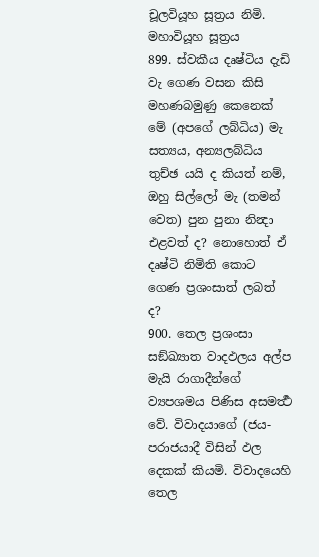චූලවියූහ සූත්‍රය නිමි.
මහාවියූහ සූත්‍රය
899. ස්වකීය දෘෂ්ටිය දැඩි වැ ගෙණ වසන කිසි මහණබමුණු කෙනෙක් මේ (අපගේ ලබ්ධිය) මැ සත්‍යය, අන්‍යලබ්ධිය තුච්ඡ යයි ද කියත් නම්, ඔහු සිල්ලෝ මැ (තමන් වෙත) පුන පුනා නින්‍දා එළවත් ද? නොහොත් ඒ දෘෂ්ටි නිමිති කොට ගෙණ ප්‍රශංසාත් ලබත් ද?
900. තෙල ප්‍රශංසා සඞ්ඛ්‍යාත වාදඵලය අල්ප මැයි රාගාදීන්ගේ ව්‍යපශමය පිණිස අසමර්‍ත්‍ථ වේ. විවාදයාගේ (ජය-පරාජයාදී විසින් ඵල දෙකක් කියමි. විවාදයෙහි තෙල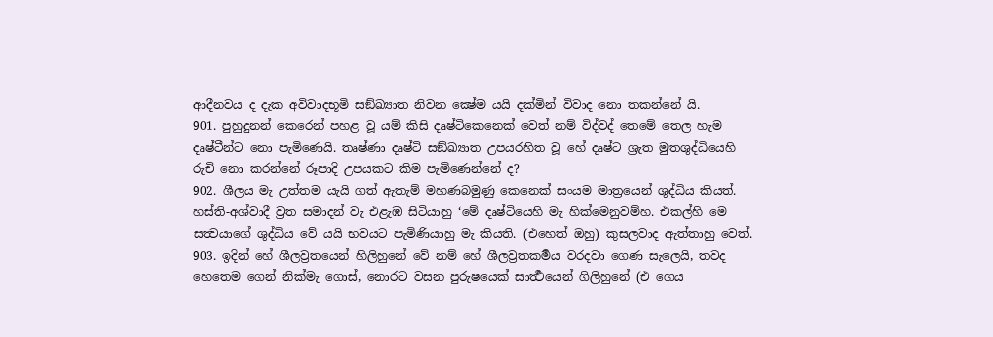ආදීනවය ද දැක අවිවාදභූමි සඞ්ඛ්‍යාත නිවන ක්‍ෂේම යයි දක්මින් විවාද නො තකන්නේ යි.
901. පුහුදුනන් කෙරෙන් පහළ වූ යම් කිසි දෘෂ්ටිකෙනෙක් වෙත් නම් විද්වද් තෙමේ තෙල හැම දෘෂ්ටීන්ට නො පැමිණෙයි. තෘෂ්ණා දෘෂ්ටි සඞ්ඛ්‍යාත උපයරහිත වූ හේ දෘෂ්ට ශ්‍රැත මුතශුද්ධියෙහි රුචි නො කරන්නේ රූපාදි උපයකට කිම පැමිණෙන්නේ ද?
902. ශීලය මැ උත්තම යැයි ගත් ඇතැම් මහණබමුණු කෙනෙක් සංයම මාත්‍රයෙන් ශුද්ධිය කියත්. හස්ති-අශ්වාදී ව්‍රත සමාදන් වැ එළැඹ සිටියාහු ‘මේ දෘෂ්ටියෙහි මැ හික්මෙනුවම්හ. එකල්හි මෙ සත්‍වයාගේ ශුද්ධිය වේ යයි භවයට පැමිණියාහු මැ කියති. (එහෙත් ඔහු) කුසලවාද ඇත්තාහු වෙත්.
903. ඉදින් හේ ශීලව්‍රතයෙන් හිලිහුනේ වේ නම් හේ ශීලව්‍රතකර්‍මය වරදවා ගෙණ සැලෙයි, තවද හෙතෙම ගෙන් නික්මැ ගොස්, නොරට වසන පුරුෂයෙක් සාර්‍ත්‍ථයෙන් ගිලිහුනේ (එ ගෙය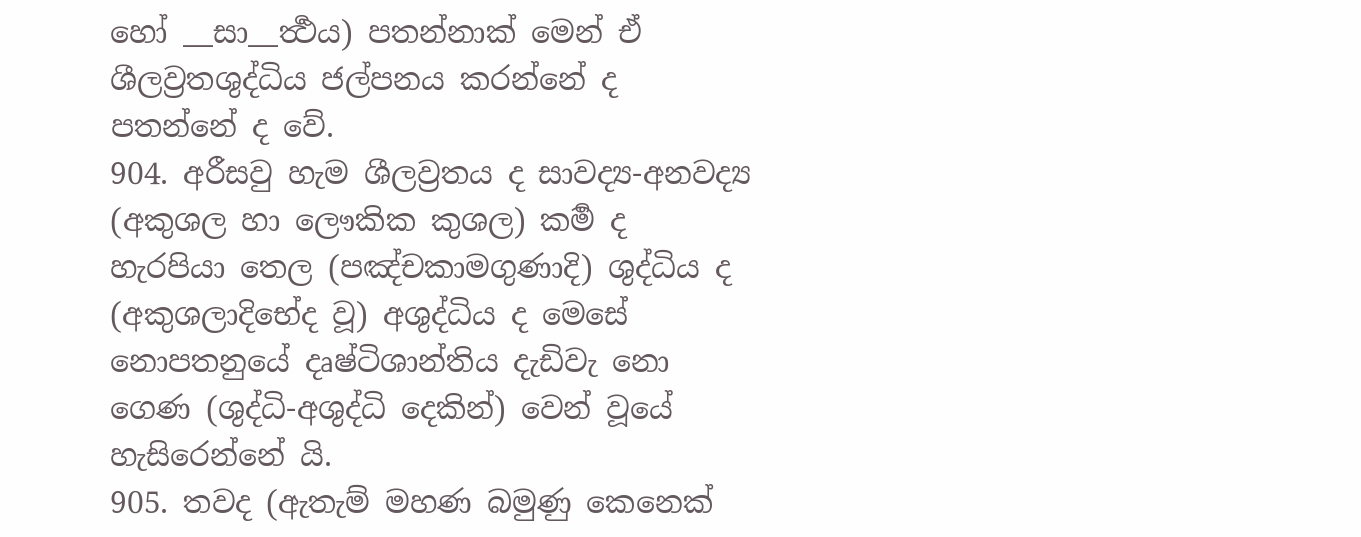හෝ __සා__ර්‍ත්‍ථය) පතන්නාක් මෙන් ඒ ශීලව්‍රතශුද්ධිය ජල්පනය කරන්නේ ද පතන්නේ ද වේ.
904. අරීසවු හැම ශීලව්‍රතය ද සාවද්‍ය-අනවද්‍ය (අකුශල හා ලෞකික කුශල) කර්‍ම ද හැරපියා තෙල (පඤ්චකාමගුණාදි) ශුද්ධිය ද (අකුශලාදිභේද වූ) අශුද්ධිය ද මෙසේ නොපතනුයේ දෘෂ්ටිශාන්තිය දැඩිවැ නො ගෙණ (ශුද්ධි-අශුද්ධි දෙකින්) වෙන් වූයේ හැසිරෙන්නේ යි.
905. තවද (ඇතැම් මහණ බමුණු කෙනෙක්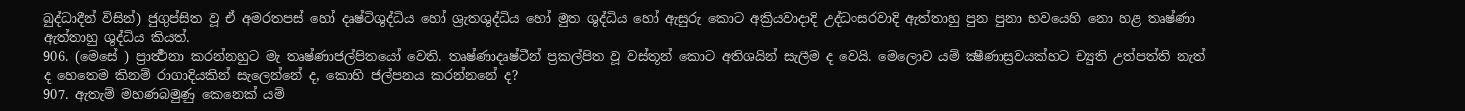බුද්ධාදීන් විසින්) ජුගුප්සිත වූ ඒ අමරතපස් හෝ දෘෂ්ටිශුද්ධිය හෝ ශ්‍රැතශුද්ධිය හෝ මුත ශුද්ධිය හෝ ඇසුරු කොට අක්‍රියවාදාදි උද්ධංසරවාදි ඇත්තාහු පුන පුනා භවයෙහි නො හළ තෘෂ්ණා ඇත්තාහු ශුද්ධිය කියත්.
906. (මෙසේ ) ප්‍රාර්‍ත්‍ථනා කරන්නහුට මැ තෘෂ්ණාජල්පිතයෝ වෙති. තෘෂ්ණාදෘෂ්ටීන් ප්‍රකල්පිත වූ වස්තූන් කොට අතිශයින් සැලීම ද වෙයි. මෙලොව යම් ක්‍ෂීණාස්‍රවයක්හට ච්‍යුති උත්පත්ති නැත් ද හෙතෙම කිනම් රාගාදියකින් සැලෙන්නේ ද, කොහි ජල්පනය කරන්නනේ ද?
907. ඇතැම් මහණබමුණු කෙනෙක් යම්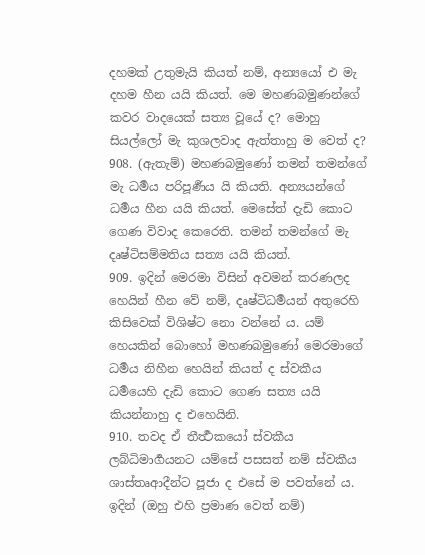දහමක් උතුමැයි කියත් නම්, අන්‍යයෝ එ මැ දහම හීන යයි කියත්. මෙ මහණබමුණන්ගේ කවර වාදයෙක් සත්‍ය වූයේ ද? මොහු සියල්ලෝ මැ කුශලවාද ඇත්තාහු ම වෙත් ද?
908. (ඇතැම්) මහණබමුණෝ තමන් තමන්ගේ මැ ධර්‍මය පරිපූර්‍ණය යි කියති. අන්‍යයන්ගේ ධර්‍මය හීන යයි කියත්. මෙසේත් දැඩි කොට ගෙණ විවාද කෙරෙති. තමන් තමන්ගේ මැ දෘෂ්ටිසම්මතිය සත්‍ය යයි කියත්.
909. ඉදින් මෙරමා විසින් අවමන් කරණලද හෙයින් හීන වේ නම්, දෘෂ්ටිධර්‍මයන් අතුරෙහි කිසිවෙක් විශිෂ්ට නො වන්නේ ය. යම් හෙයකින් බොහෝ මහණබමුණෝ මෙරමාගේ ධර්‍මය නිහීන හෙයින් කියත් ද ස්වකීය ධර්‍මයෙහි දැඩි කොට ගෙණ සත්‍ය යයි කියන්නාහු ද එහෙයිනි.
910. තවද ඒ තීර්‍ත්‍ථකයෝ ස්වකීය ලබ්ධිමාර්‍ගයනට යම්සේ පසසත් නම් ස්වකීය ශාස්තෘආදීන්ට පූජා ද එසේ ම පවත්නේ ය. ඉදින් (ඔහු එහි ප්‍රමාණ වෙත් නම්)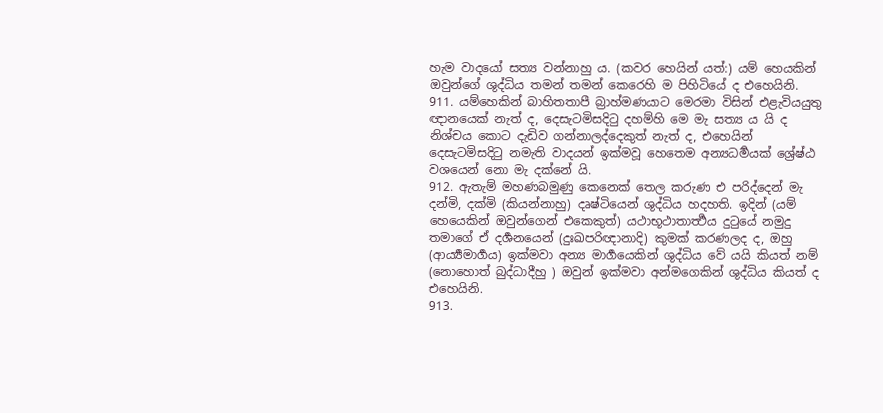හැම වාදයෝ සත්‍ය වන්නාහු ය. (කවර හෙයින් යත්:) යම් හෙයකින් ඔවුන්ගේ ශුද්ධිය තමන් තමන් කෙරෙහි ම පිහිටියේ ද එහෙයිනි.
911. යම්හෙකින් බාහිතතාපී බ්‍රාහ්මණයාට මෙරමා විසින් එළැවියයුතු ඥානයෙක් නැත් ද, දෙසැටමිසදිටු දහම්හි මෙ මැ සත්‍ය ය යි ද නිශ්චය කොට දැඩිව ගන්නාලද්දෙකුත් නැත් ද, එහෙයින් දෙසැටමිසදිටු නමැති වාදයන් ඉක්මවූ හෙතෙම අන්‍යධර්‍මයක් ශ්‍රේෂ්ඨ වශයෙන් නො මැ දක්නේ යි.
912. ඇතැම් මහණබමුණු කෙනෙක් තෙල කරුණ එ පරිද්දෙන් මැ දන්මි, දක්මි (කියන්නාහු) දෘෂ්ටියෙන් ශුද්ධිය හදහති. ඉදින් (යම් හෙයෙකින් ඔවුන්ගෙන් එකෙකුත්) යථාභූථාතාර්‍ත්‍ථය දුටුයේ නමුදු තමාගේ ඒ දර්‍ශනයෙන් (දුඃඛපරිඥානාදි) කුමක් කරණලද ද, ඔහු (ආර්‍ය්‍යමාර්‍ගය) ඉක්මවා අන්‍ය මාර්‍ගයෙකින් ශුද්ධිය වේ යයි කියත් නම් (නොහොත් බුද්ධාදීහු ) ඔවුන් ඉක්මවා අන්මගෙකින් ශුද්ධිය කියත් ද එහෙයිනි.
913.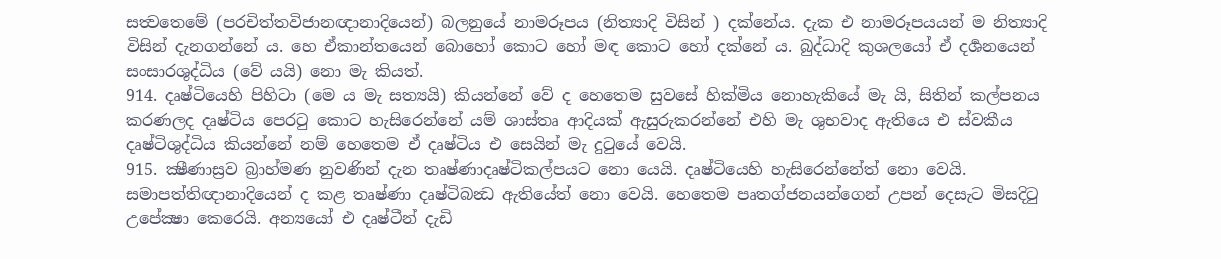සත්‍වතෙමේ (පරචිත්තවිජානඥානාදියෙන්) බලනුයේ නාමරූපය (නිත්‍යාදි විසින් ) දක්නේය. දැක එ නාමරූපයයන් ම නිත්‍යාදි විසින් දැනගන්නේ ය. හෙ ඒකාන්තයෙන් බොහෝ කොට හෝ මඳ කොට හෝ දක්නේ ය. බුද්ධාදි කුශලයෝ ඒ දර්‍ශනයෙන් සංසාරශුද්ධිය (වේ යයි) නො මැ කියත්.
914. දෘෂ්ටියෙහි පිහිටා (මෙ ය මැ සත්‍යයි) කියන්නේ වේ ද හෙතෙම සුවසේ හික්මිය නොහැකියේ මැ යි, සිතින් කල්පනය කරණලද දෘෂ්ටිය පෙරටු කොට හැසිරෙන්නේ යම් ශාස්තෘ ආදියක් ඇසුරුකරන්නේ එහි මැ ශුභවාද ඇතියෙ එ ස්වකීය දෘෂ්ටිශුද්ධිය කියන්නේ නම් හෙතෙම ඒ දෘෂ්ටිය එ සෙයින් මැ දුටුයේ වෙයි.
915. ක්‍ෂීණාස්‍රව බ්‍රාහ්මණ නුවණින් දැන තෘෂ්ණාදෘෂ්ටිකල්පයට නො යෙයි. දෘෂ්ටියෙහි හැසිරෙන්නේත් නො වෙයි. සමාපත්තිඥානාදියෙන් ද කළ තෘෂ්ණා දෘෂ්ටිබන්‍ධ ඇතියේත් නො වෙයි. හෙතෙම පෘතග්ජනයන්ගෙන් උපන් දෙසැට මිසදිටු උපේක්‍ෂා කෙරෙයි. අන්‍යයෝ එ දෘෂ්ටීන් දැඩි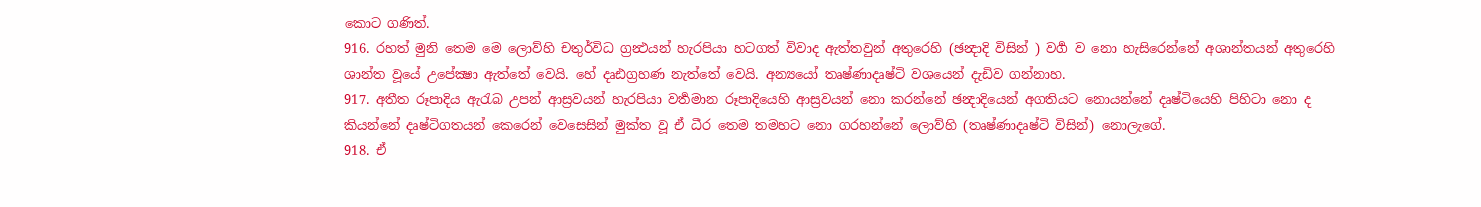කොට ගණිත්.
916. රහත් මුනි තෙම මෙ ලොව්හි චතුර්විධ ග්‍රන්‍ථයන් හැරපියා හටගත් විවාද ඇත්තවුන් අතුරෙහි (ඡන්‍දාදි විසින් ) වර්‍ග ව නො හැසිරෙන්නේ අශාන්තයන් අතුරෙහි ශාන්ත වූයේ උපේක්‍ෂා ඇත්තේ වෙයි. හේ දෘඪග්‍රහණ නැත්තේ වෙයි. අන්‍යයෝ තෘෂ්ණාදෘෂ්ටි වශයෙන් දැඩිව ගන්නාහ.
917. අතීත රූපාදිය ඇරැබ උපන් ආස්‍රවයන් හැරපියා වර්‍තමාන රූපාදියෙහි ආස්‍රවයන් නො කරන්නේ ඡන්‍දාදියෙන් අගතියට නොයන්නේ දෘෂ්ටියෙහි පිහිටා නො ද කියන්නේ දෘෂ්ටිගතයන් කෙරෙන් වෙසෙසින් මුක්ත වූ ඒ ධීර තෙම තමහට නො ගරහන්නේ ලොව්හි (තෘෂ්ණාදෘෂ්ටි විසින්) නොලැගේ.
918. ඒ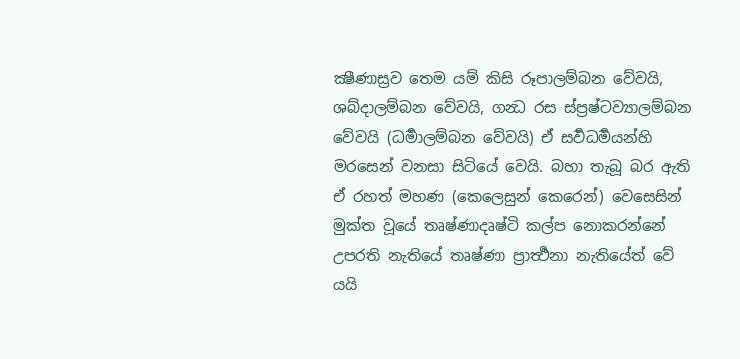ක්‍ෂීණාස්‍රව තෙම යම් කිසි රූපාලම්බන වේවයි, ශබ්දාලම්බන වේවයි, ගන්‍ධ රස ස්ප්‍රෂ්ටව්‍යාලම්බන වේවයි (ධර්‍මාලම්බන වේවයි) ඒ සර්‍වධර්‍මයන්හි මරසෙන් වනසා සිටියේ වෙයි. බහා තැබූ බර ඇති ඒ රහත් මහණ (කෙලෙසුන් කෙරෙන්) වෙසෙසින් මුක්ත වූයේ තෘෂ්ණාදෘෂ්ටි කල්ප නොකරන්නේ උපරති නැතියේ තෘෂ්ණා ප්‍රාර්‍ත්‍ථනා නැතියේත් වේ යයි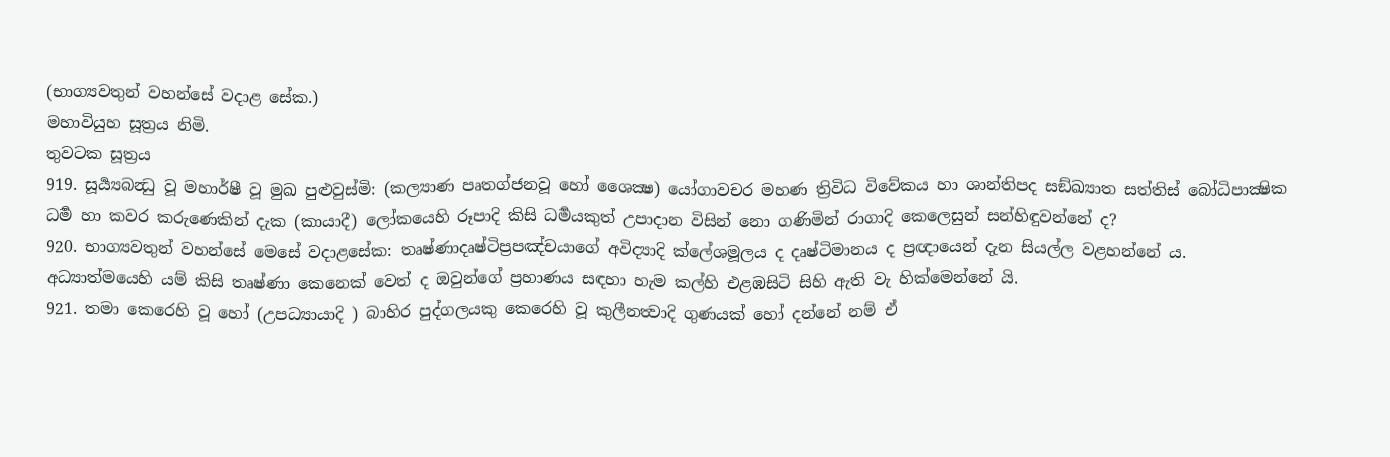(භාග්‍යවතුන් වහන්සේ වදාළ සේක.)
මහාවියුහ සූත්‍රය නිමි.
තුවටක සූත්‍රය
919. සූර්‍ය්‍යබන්‍ධු වූ මහාර්ෂී වූ මුඛ පුළුවුස්මි: (කල්‍යාණ පෘතග්ජනවූ හෝ ශෛක්‍ෂ) යෝගාවචර මහණ ත්‍රිවිධ විවේකය හා ශාන්තිපද සඞ්ඛ්‍යාත සත්තිස් බෝධිපාක්‍ෂික ධර්‍ම හා කවර කරුණෙකින් දැක (කායාදී) ලෝකයෙහි රූපාදි කිසි ධර්‍මයකුත් උපාදාන විසින් නො ගණිමින් රාගාදි කෙලෙසුන් සන්හිඳුවන්නේ ද?
920. භාග්‍යවතුන් වහන්සේ මෙසේ වදාළසේක: තෘෂ්ණාදෘෂ්ටිප්‍රපඤ්චයාගේ අවිද්‍යාදි ක්ලේශමූලය ද දෘෂ්ටිමානය ද ප්‍රඥායෙන් දැන සියල්ල වළහන්නේ ය. අධ්‍යාත්මයෙහි යම් කිසි තෘෂ්ණා කෙනෙක් වෙත් ද ඔවුන්ගේ ප්‍රහාණය සඳහා හැම කල්හි එළඹසිටි සිහි ඇති වැ හික්මෙන්නේ යි.
921. තමා කෙරෙහි වූ හෝ (උපධ්‍යායාදි ) බාහිර පුද්ගලයකු කෙරෙහි වූ කුලීනත්‍වාදි ගුණයක් හෝ දන්නේ නම් ඒ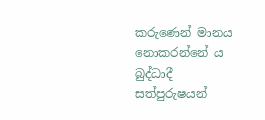කරුණෙන් මානය නොකරන්නේ ය බුද්ධාදී සත්පුරුෂයන්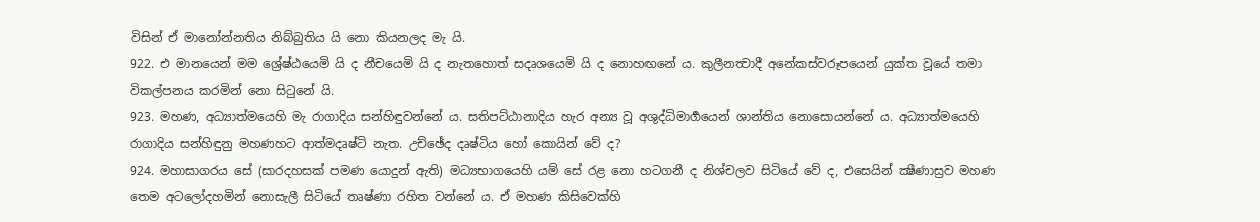විසින් ඒ මානෝන්නතිය නිබ්බුතිය යි නො කියනලද මැ යි.
922. එ මානයෙන් මම ශ්‍රේෂ්ඨයෙමි යි ද නීචයෙමි යි ද නැතහොත් සදෘශයෙමි යි ද නොහඟනේ ය. කුලීනත්‍වාදී අනේකස්වරූපයෙන් යුක්ත වූයේ තමා විකල්පනය කරමින් නො සිටුනේ යි.
923. මහණ, අධ්‍යාත්මයෙහි මැ රාගාදිය සන්හිඳුවන්නේ ය. සතිපට්ඨානාදිය හැර අන්‍ය වූ අශුද්ධිමාර්‍ගයෙන් ශාන්තිය නොසොයන්නේ ය. අධ්‍යාත්මයෙහි රාගාදිය සන්හිඳුනු මහණහට ආත්මදෘෂ්ටි නැත. උච්ඡේද දෘෂ්ටිය හෝ කොයින් වේ ද?
924. මහාසාගරය සේ (සාරදහසක් පමණ යොදුන් ඇති) මධ්‍යභාගයෙහි යම් සේ රළ නො හටගනී ද නිශ්චලව සිටියේ වේ ද, එසෙයින් ක්‍ෂීණාස්‍රව මහණ තෙම අටලෝදහමින් නොසැලී සිටියේ තෘෂ්ණා රහිත වන්නේ ය. ඒ මහණ කිසිවෙක්හි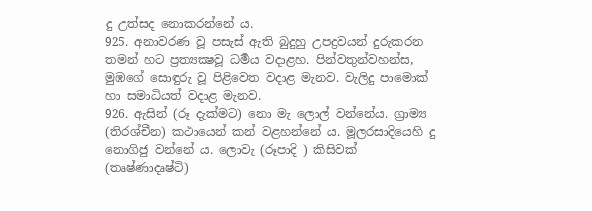දු උත්සද නොකරන්නේ ය.
925. අනාවරණ වූ පසැස් ඇති බුදුහු උපද්‍රවයන් දුරුකරන තමන් හට ප්‍රත්‍යක්‍ෂවූ ධර්‍මය වදාළහ. පින්වතුන්වහන්ස, මුඹගේ සොඳුරු වූ පිළිවෙත වදාළ මැනව. වැලිදු පාමොක් හා සමාධියත් වදාළ මැනව.
926. ඇසින් (රූ දැක්මට) නො මැ ලොල් වන්නේය. ග්‍රාම්‍ය (තිරශ්චීන) කථායෙන් කන් වළහන්නේ ය. මූලරසාදියෙහි දු නොගිජු වන්නේ ය. ලොවැ (රූපාදි ) කිසිවක් (තෘෂ්ණාදෘෂ්ටි)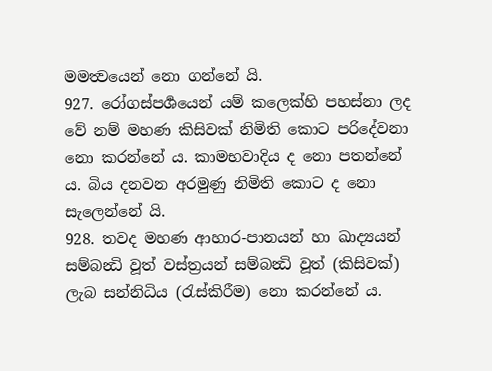මමත්‍වයෙන් නො ගන්නේ යි.
927. රෝගස්පර්‍ශයෙන් යම් කලෙක්හි පහස්නා ලද වේ නම් මහණ කිසිවක් නිමිති කොට පරිදේවනා නො කරන්නේ ය. කාමභවාදිය ද නො පතන්නේ ය. බිය දනවන අරමුණු නිමිති කොට ද නො සැලෙන්නේ යි.
928. තවද මහණ ආහාර-පානයන් හා ඛාද්‍යයන් සම්බන්‍ධි වූත් වස්ත්‍රයන් සම්බන්‍ධි වූත් (කිසිවක්) ලැබ සන්නිධිය (රැස්කිරීම) නො කරන්නේ ය.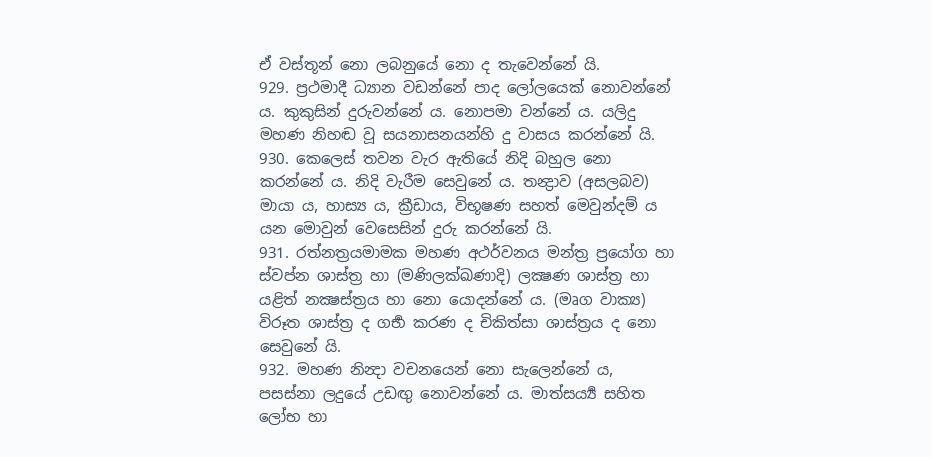ඒ වස්තූන් නො ලබනුයේ නො ද තැවෙන්නේ යි.
929. ප්‍රථමාදී ධ්‍යාන වඩන්නේ පාද ලෝලයෙක් නොවන්නේ ය. කුකුසින් දුරුවන්නේ ය. නොපමා වන්නේ ය. යලිදු මහණ නිහඬ වූ සයනාසනයන්හි දු වාසය කරන්නේ යි.
930. කෙලෙස් තවන වැර ඇතියේ නිදි බහුල නො කරන්නේ ය. නිදි වැරීම සෙවුනේ ය. තන්‍ද්‍රාව (අසලබව) මායා ය, හාස්‍ය ය, ක්‍රීඩාය, විභූෂණ සහත් මෙවුන්දම් ය යන මොවුන් වෙසෙසින් දුරු කරන්නේ යි.
931. රත්නත්‍රයමාමක මහණ අථර්වනය මන්ත්‍ර ප්‍රයෝග හා ස්වප්න ශාස්ත්‍ර හා (මණිලක්ඛණාදි) ලක්‍ෂණ ශාස්ත්‍ර හා යළිත් නක්‍ෂස්ත්‍රය හා නො යොදන්නේ ය. (මෘග වාක්‍ය) විරූත ශාස්ත්‍ර ද ගර්‍භ කරණ ද චිකිත්සා ශාස්ත්‍රය ද නො සෙවුනේ යි.
932. මහණ නින්‍දා වචනයෙන් නො සැලෙන්නේ ය, පසස්නා ලදුයේ උඩඟු නොවන්නේ ය. මාත්සර්‍ය්‍ය සහිත ලෝභ හා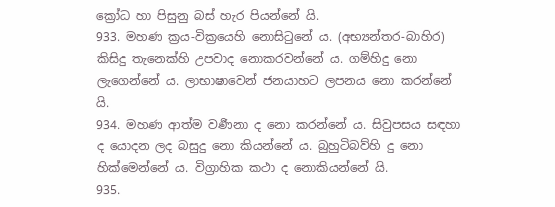ක්‍රෝධ හා පිසුනු බස් හැර පියන්නේ යි.
933. මහණ ක්‍රය-වික්‍රයෙහි නොසිටුනේ ය. (අභ්‍යන්තර-බාහිර) කිසිදු තැනෙක්හි උපවාද නොකරවන්නේ ය. ගම්හිදු නො ලැගෙන්නේ ය. ලාභාෂාවෙන් ජනයාහට ලපනය නො කරන්නේ යි.
934. මහණ ආත්ම වර්‍ණනා ද නො කරන්නේ ය. සිවුපසය සඳහා ද යොදන ලද බසුදු නො කියන්නේ ය. බුහුටිබව්හි දු නො හික්මෙන්නේ ය. විග්‍රාහික කථා ද නොකියන්නේ යි.
935.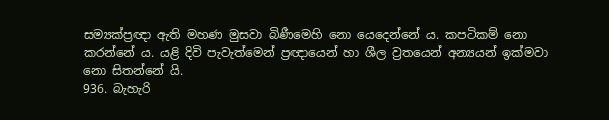සම්‍යක්ප්‍රඥා ඇති මහණ මුසවා බිණීමෙහි නො යෙදෙන්නේ ය. කපටිකම් නො කරන්නේ ය. යළි දිවි පැවැත්මෙන් ප්‍රඥායෙන් හා ශීල ව්‍රතයෙන් අන්‍යයන් ඉක්මවා නො සිතන්නේ යි.
936. බැහැරි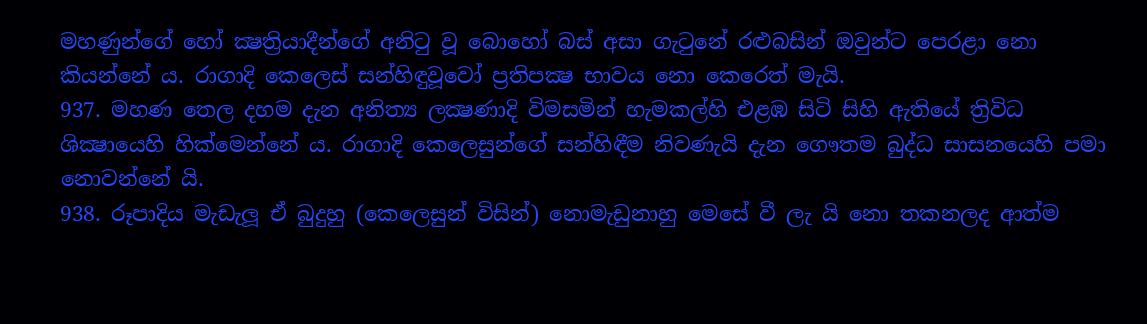මහණුන්ගේ හෝ ක්‍ෂත්‍රියාදීන්ගේ අනිටු වූ බොහෝ බස් අසා ගැටුනේ රළුබසින් ඔවුන්ට පෙරළා නො කියන්නේ ය. රාගාදි කෙලෙස් සන්හිඳුවූවෝ ප්‍රතිපක්‍ෂ භාවය නො කෙරෙත් මැයි.
937. මහණ තෙල දහම දැන අනිත්‍ය ලක්‍ෂණාදි විමසමින් හැමකල්හි එළඹ සිටි සිහි ඇතියේ ත්‍රිවිධ ශික්‍ෂායෙහි හික්මෙන්නේ ය. රාගාදි කෙලෙසුන්ගේ සන්හිඳීම නිවණැයි දැන ගෞතම බුද්ධ සාසනයෙහි පමා නොවන්නේ යි.
938. රූපාදිය මැඩැලූ ඒ බුදුහු (කෙලෙසුන් විසින්) නොමැඩුනාහු මෙසේ වී ලැ යි නො තකනලද ආත්ම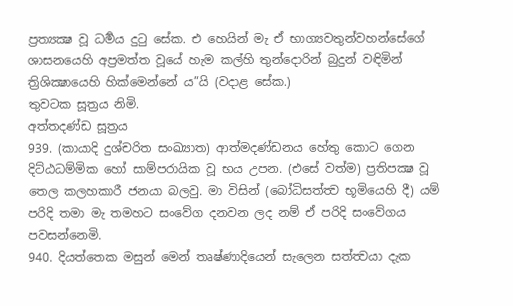ප්‍රත්‍යක්‍ෂ වූ ධර්‍මය දුටු සේක. එ හෙයින් මැ ඒ භාග්‍යවතුන්වහන්සේගේ ශාසනයෙහි අප්‍රමත්ත වූයේ හැම කල්හි තුන්දොරින් බුදුන් වඳිමින් ත්‍රිශික්‍ෂායෙහි හික්මෙන්නේ ය”යි (වදාළ සේක.)
තුවටක සූත්‍රය නිමි.
අත්තදණ්ඩ සූත්‍රය
939. (කායාදි දුශ්චරිත සංඛ්‍යාත) ආත්මදණ්ඩනය හේතු කොට ගෙන දිට්ඨධම්මික හෝ සාම්පරායික වූ භය උපන. (එසේ වත්ම) ප්‍රතිපක්‍ෂ වූ තෙල කලහකාරී ජනයා බලවු. මා විසින් (බෝධිසත්ත්‍ව භූමියෙහි දී) යම් පරිදි තමා මැ තමහට සංවේග දනවන ලද නම් ඒ පරිදි සංවේගය පවසන්නෙමි.
940. දියත්තෙක මසුන් මෙන් තෘෂ්ණාදියෙන් සැලෙන සත්ත්‍වයා දැක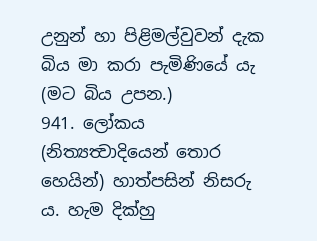උනුන් හා පිළිමල්වුවන් දැක බිය මා කරා පැමිණියේ යැ (මට බිය උපන.)
941. ලෝකය (නිත්‍යත්‍වාදියෙන් තොර හෙයින්) හාත්පසින් නිසරු ය. හැම දික්හු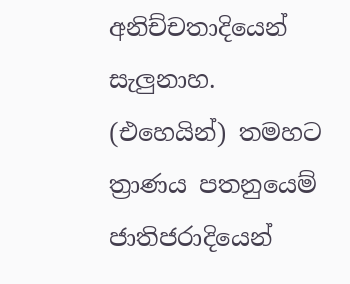අනිච්චතාදියෙන් සැලුනාහ. (එහෙයින්) තමහට ත්‍රාණය පතනුයෙම් ජාතිජරාදියෙන්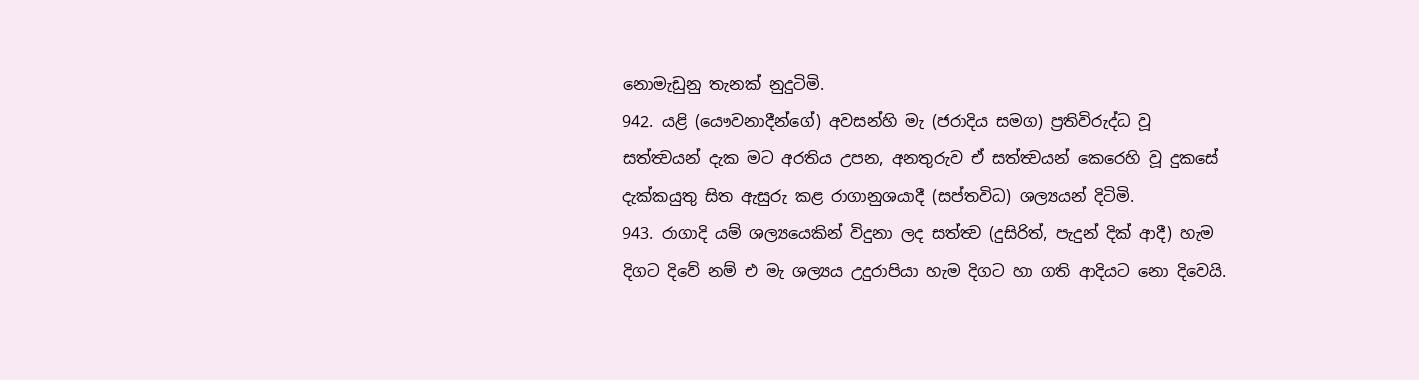නොමැඩුනු තැනක් නුදුටිමි.
942. යළි (යෞවනාදීන්ගේ) අවසන්හි මැ (ජරාදිය සමග) ප්‍රතිවිරුද්ධ වූ සත්ත්‍වයන් දැක මට අරතිය උපන, අනතුරුව ඒ සත්ත්‍වයන් කෙරෙහි වූ දුකසේ දැක්කයුතු සිත ඇසුරු කළ රාගානුශයාදී (සප්තවිධ) ශල්‍යයන් දිටිමි.
943. රාගාදි යම් ශල්‍යයෙකින් විදුනා ලද සත්ත්‍ව (දුසිරිත්, පැදුන් දික් ආදී) හැම දිගට දිවේ නම් එ මැ ශල්‍යය උදුරාපියා හැම දිගට හා ගති ආදියට නො දිවෙයි.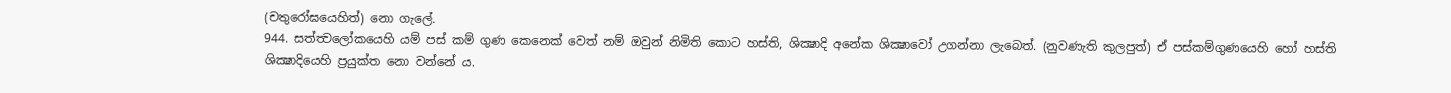(චතුරෝඝයෙහිත්) නො ගැලේ.
944. සත්ත්‍වලෝකයෙහි යම් පස් කම් ගුණ කෙනෙක් වෙත් නම් ඔවුන් නිමිති කොට හස්ති, ශික්‍ෂාදි අනේක ශික්‍ෂාවෝ උගන්නා ලැබෙත්. (නුවණැති කුලපුත්) ඒ පස්කම්ගුණයෙහි හෝ හස්ති ශික්‍ෂාදියෙහි ප්‍රයුක්ත නො වන්නේ ය.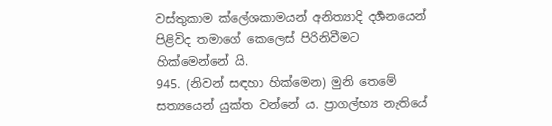වස්තුකාම ක්ලේශකාමයන් අනිත්‍යාදි දර්‍ශනයෙන් පිළිවිද තමාගේ කෙලෙස් පිරිනිවීමට හික්මෙන්නේ යි.
945. (නිවන් සඳහා හික්මෙන) මුනි තෙමේ සත්‍යයෙන් යුක්ත වන්නේ ය. ප්‍රාගල්භ්‍ය නැතියේ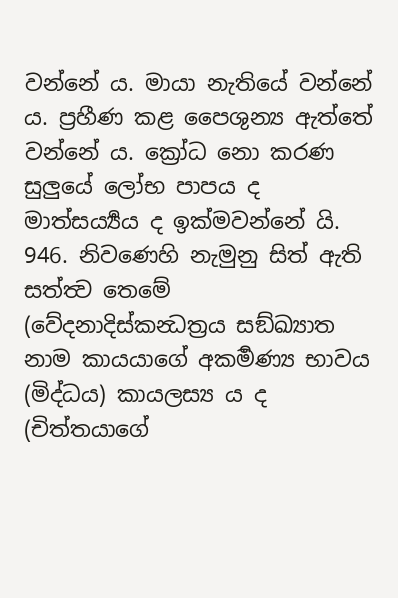වන්නේ ය. මායා නැතියේ වන්නේ ය. ප්‍රහීණ කළ පෛශුන්‍ය ඇත්තේ වන්නේ ය. ක්‍රෝධ නො කරණ සුලුයේ ලෝභ පාපය ද මාත්සර්‍ය්‍යය ද ඉක්මවන්නේ යි.
946. නිවණෙහි නැමුනු සිත් ඇති සත්ත්‍ව තෙමේ (වේදනාදිස්කන්‍ධත්‍රය සඞ්ඛ්‍යාත නාම කායයාගේ අකර්‍මණ්‍ය භාවය (මිද්ධය) කායලස්‍ය ය ද (චිත්තයාගේ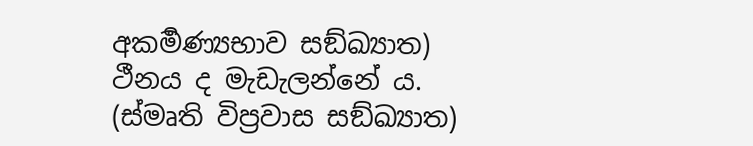අකර්‍මණ්‍යභාව සඞ්ඛ්‍යාත) ථීනය ද මැඩැලන්නේ ය. (ස්මෘති විප්‍රවාස සඞ්ඛ්‍යාත)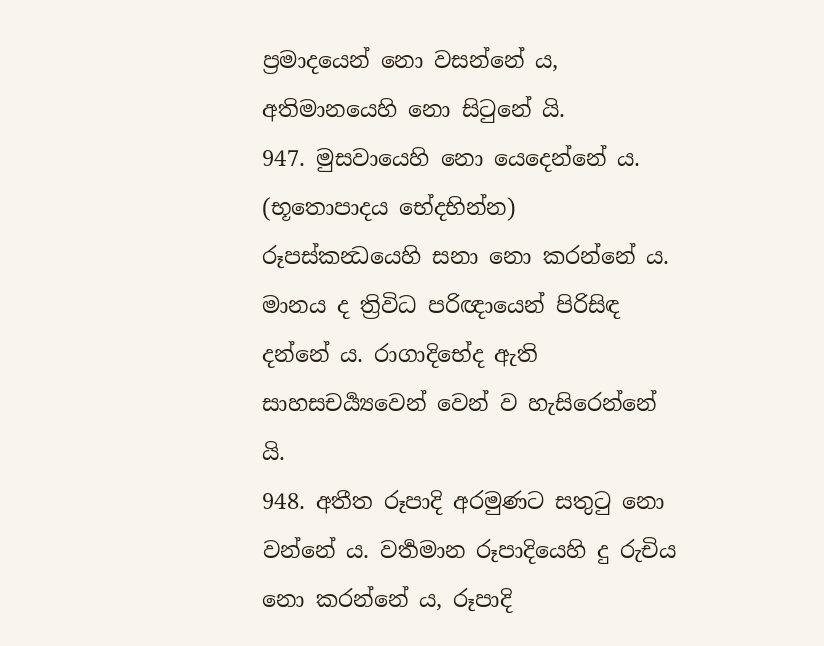ප්‍රමාදයෙන් නො වසන්නේ ය, අතිමානයෙහි නො සිටුනේ යි.
947. මුසවායෙහි නො යෙදෙන්නේ ය. (භූතොපාදය භේදභින්න) රූපස්කන්‍ධයෙහි සනා නො කරන්නේ ය. මානය ද ත්‍රිවිධ පරිඥායෙන් පිරිසිඳ දන්නේ ය. රාගාදිභේද ඇති සාහසචර්‍ය්‍යවෙන් වෙන් ව හැසිරෙන්නේ යි.
948. අතීත රූපාදි අරමුණට සතුටු නො වන්නේ ය. වර්‍තමාන රූපාදියෙහි දු රුචිය නො කරන්නේ ය, රූපාදි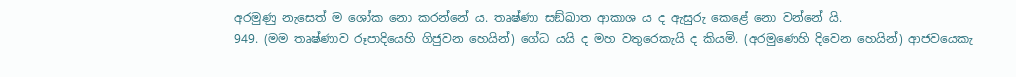අරමුණු නැසෙත් ම ශෝක නො කරන්නේ ය. තෘෂ්ණා සඞ්ඛාත ආකාශ ය ද ඇසුරු කෙළේ නො වන්නේ යි.
949. (මම තෘෂ්ණාව රූපාදියෙහි ගිජුවන හෙයින්) ගේධ යයි ද මහ වතුරෙකැයි ද කියමි. (අරමුණෙහි දිවෙන හෙයින්) ආජවයෙකැ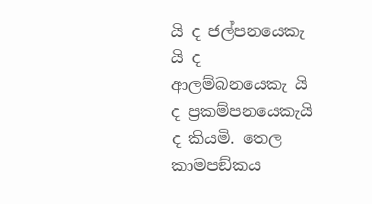යි ද ජල්පනයෙකැ යි ද ආලම්බනයෙකැ යි ද ප්‍රකම්පනයෙකැයි ද කියමි. තෙල කාමපඞ්කය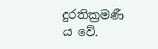දුරතික්‍රමණී ය වේ.